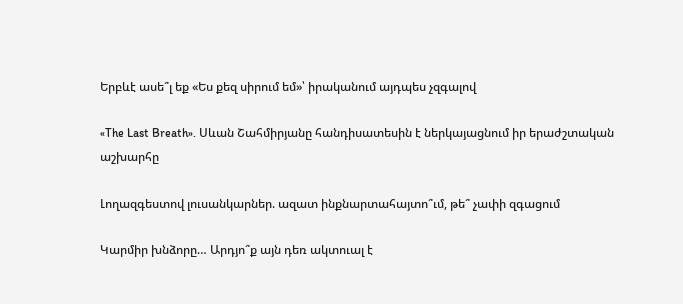Երբևէ ասե՞լ եք «Ես քեզ սիրում եմ»՝ իրականում այդպես չզգալով

«The Last Breath». Սևան Շահմիրյանը հանդիսատեսին է ներկայացնում իր երաժշտական աշխարհը

Լողազգեստով լուսանկարներ. ազատ ինքնարտահայտո՞ւմ, թե՞ չափի զգացում

Կարմիր խնձորը… Արդյո՞ք այն դեռ ակտուալ է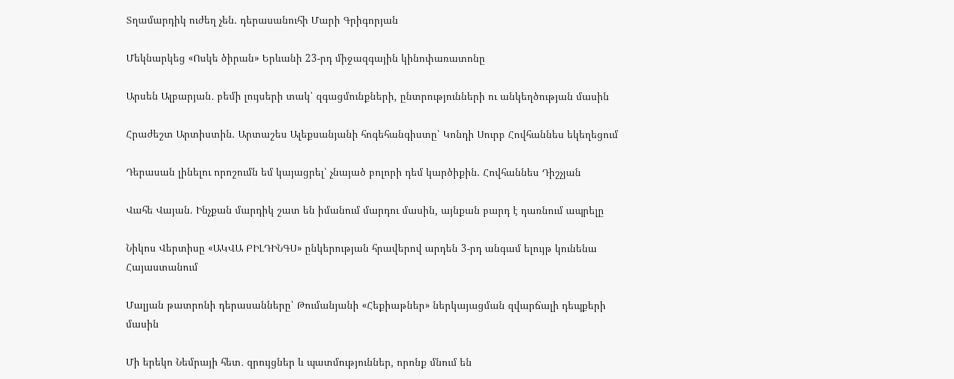Տղամարդիկ ուժեղ չեն. դերասանուհի Մարի Գրիգորյան

Մեկնարկեց «Ոսկե ծիրան» Երևանի 23-րդ միջազգային կինոփառատոնը

Արսեն Ալբարյան․ բեմի լույսերի տակ՝ զգացմունքների, ընտրությունների ու անկեղծության մասին

Հրաժեշտ Արտիստին. Արտաշես Ալեքսանյանի հոգեհանգիստը՝ Կոնդի Սուրբ Հովհաննես եկեղեցում

Դերասան լինելու որոշումն եմ կայացրել՝ չնայած բոլորի դեմ կարծիքին. Հովհաննես Դիշչյան

Վահե Վայան. Ինչքան մարդիկ շատ են իմանում մարդու մասին, այնքան բարդ է դառնում ապրելը

Նիկոս Վերտիսը «ԱԿՎԱ ԲԻԼԴԻՆԳՍ» ընկերության հրավերով արդեն 3-րդ անգամ ելույթ կունենա Հայաստանում

Մալյան թատրոնի դերասանները՝ Թումանյանի «Հեքիաթներ» ներկայացման զվարճալի դեպքերի մասին

Մի երեկո Նեմրայի հետ․ զրույցներ և պատմություններ, որոնք մնում են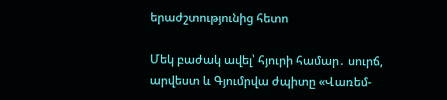երաժշտությունից հետո

Մեկ բաժակ ավել՝ հյուրի համար․ սուրճ, արվեստ և Գյումրվա ժպիտը «Վառեմ-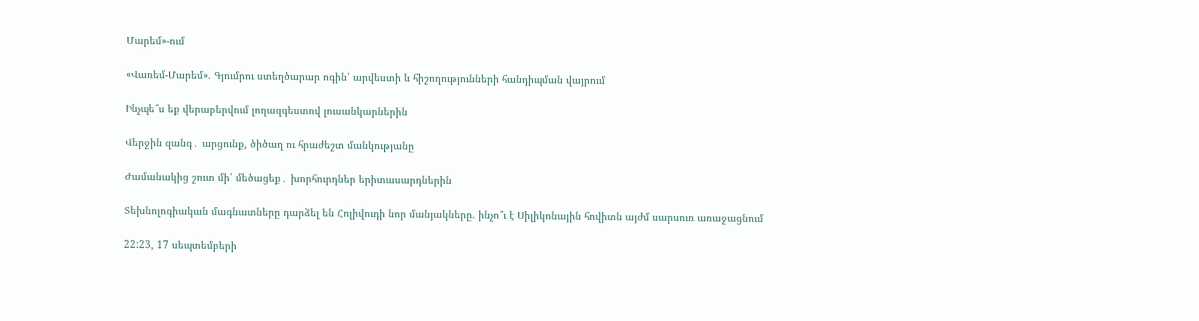Մարեմ»-ում

«Վառեմ-Մարեմ». Գյումրու ստեղծարար ոգին՝ արվեստի և հիշողությունների հանդիպման վայրում

Ինչպե՞ս եք վերաբերվում լողազգեստով լուսանկարներին

Վերջին զանգ․ արցունք, ծիծաղ ու հրաժեշտ մանկությանը

Ժամանակից շուտ մի՛ մեծացեք․ խորհուրդներ երիտասարդներին

Տեխնոլոգիական մագնատները դարձել են Հոլիվուդի նոր մանյակները. ինչո՞ւ է Սիլիկոնային հովիտն այժմ սարսուռ առաջացնում

22:23, 17 սեպտեմբերի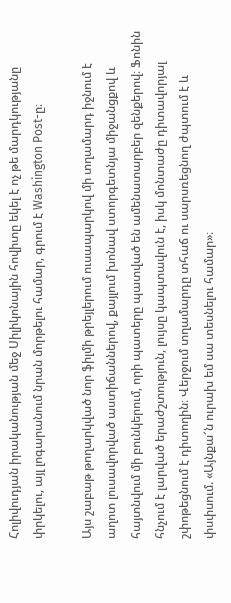Հոլիվուդյան իրականության մեջ Սիլիկոնային հովիտը եկել է ոչ թե մարդկությանը փրկելու, այլ լոգարանում նրան մորթելու համար, գրում է Washington Post-ը։

Այս շաբաթ թողարկված նոր ֆիլմի թրեյլերում ուսապարկով մի տղամարդ իջնում է աղոտ լուսավորված աստիճաններով, քայլում խոնավ ստորգետնյա միջանցքով և հայտնվում մի բունկերում, որի պատերը պատված են ամենատարբեր զենքերով։ Ֆոնին հնչում է լարված երաժշտություն, լույսը կապտավուն է, իսկ մոնտաժը դիտավորյալ շփոթեցնում է դիտողին։ Վերջում տղամարդը տհաճ ու սարսռեցնող ժպտում է և փսփսում. «Այնքա՜ն ուրախ եմ սա տեսնելու համար»։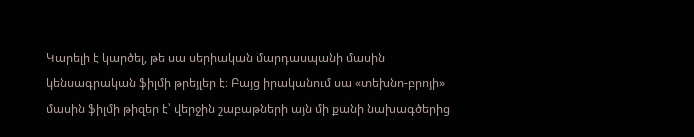Կարելի է կարծել, թե սա սերիական մարդասպանի մասին կենսագրական ֆիլմի թրեյլեր է։ Բայց իրականում սա «տեխնո-բրոյի» մասին ֆիլմի թիզեր է՝ վերջին շաբաթների այն մի քանի նախագծերից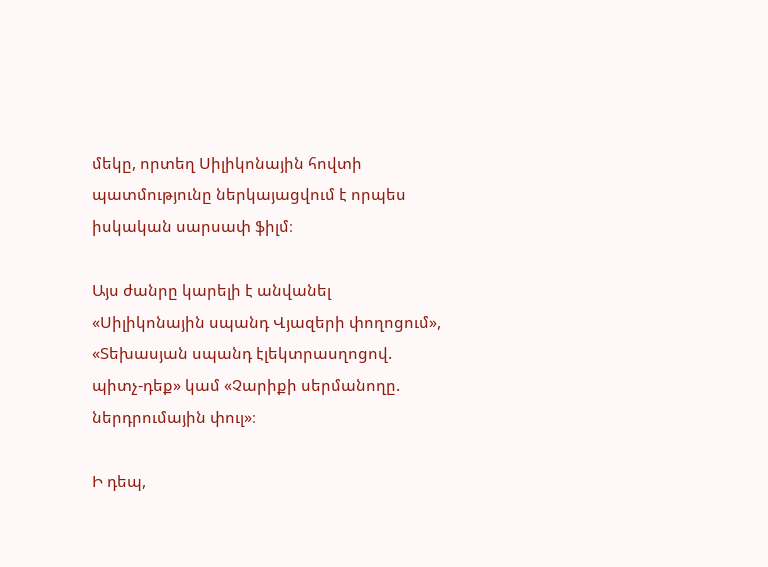մեկը, որտեղ Սիլիկոնային հովտի պատմությունը ներկայացվում է որպես իսկական սարսափ ֆիլմ։

Այս ժանրը կարելի է անվանել «Սիլիկոնային սպանդ Վյազերի փողոցում», «Տեխասյան սպանդ էլեկտրասղոցով. պիտչ-դեք» կամ «Չարիքի սերմանողը. ներդրումային փուլ»։

Ի դեպ,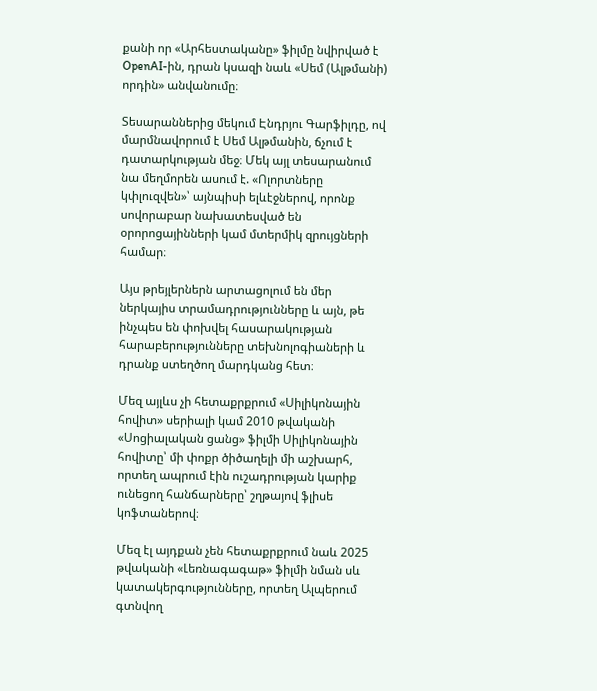քանի որ «Արհեստականը» ֆիլմը նվիրված է OpenAI-ին, դրան կսազի նաև «Սեմ (Ալթմանի) որդին» անվանումը։

Տեսարաններից մեկում Էնդրյու Գարֆիլդը, ով մարմնավորում է Սեմ Ալթմանին, ճչում է դատարկության մեջ։ Մեկ այլ տեսարանում նա մեղմորեն ասում է. «Ոլորտները կփլուզվեն»՝ այնպիսի ելևէջներով, որոնք սովորաբար նախատեսված են օրորոցայինների կամ մտերմիկ զրույցների համար։

Այս թրեյլերներն արտացոլում են մեր ներկայիս տրամադրությունները և այն, թե ինչպես են փոխվել հասարակության հարաբերությունները տեխնոլոգիաների և դրանք ստեղծող մարդկանց հետ։

Մեզ այլևս չի հետաքրքրում «Սիլիկոնային հովիտ» սերիալի կամ 2010 թվականի «Սոցիալական ցանց» ֆիլմի Սիլիկոնային հովիտը՝ մի փոքր ծիծաղելի մի աշխարհ, որտեղ ապրում էին ուշադրության կարիք ունեցող հանճարները՝ շղթայով ֆլիսե կոֆտաներով։

Մեզ էլ այդքան չեն հետաքրքրում նաև 2025 թվականի «Լեռնագագաթ» ֆիլմի նման սև կատակերգությունները, որտեղ Ալպերում գտնվող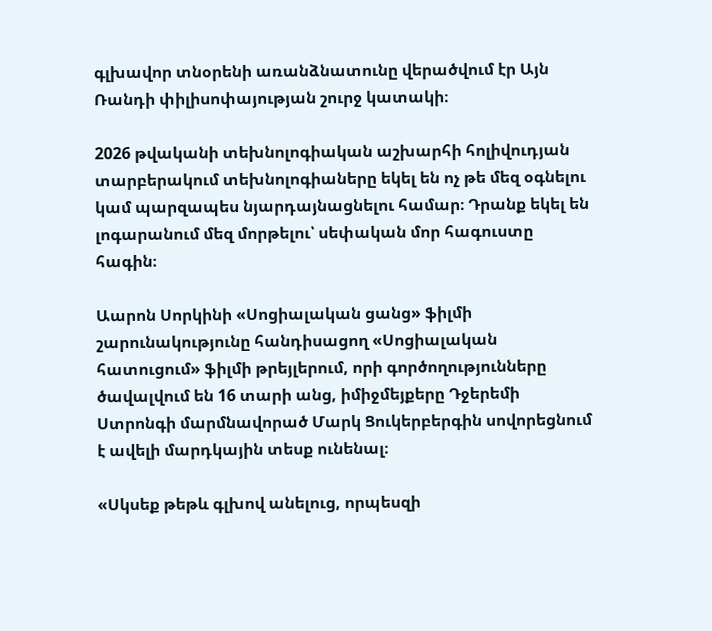գլխավոր տնօրենի առանձնատունը վերածվում էր Այն Ռանդի փիլիսոփայության շուրջ կատակի։

2026 թվականի տեխնոլոգիական աշխարհի հոլիվուդյան տարբերակում տեխնոլոգիաները եկել են ոչ թե մեզ օգնելու կամ պարզապես նյարդայնացնելու համար։ Դրանք եկել են լոգարանում մեզ մորթելու՝ սեփական մոր հագուստը հագին։

Աարոն Սորկինի «Սոցիալական ցանց» ֆիլմի շարունակությունը հանդիսացող «Սոցիալական հատուցում» ֆիլմի թրեյլերում, որի գործողությունները ծավալվում են 16 տարի անց, իմիջմեյքերը Դջերեմի Ստրոնգի մարմնավորած Մարկ Ցուկերբերգին սովորեցնում է ավելի մարդկային տեսք ունենալ։

«Սկսեք թեթև գլխով անելուց, որպեսզի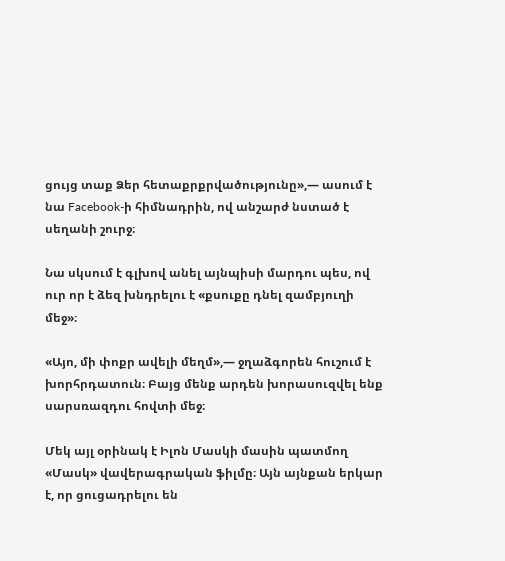ցույց տաք Ձեր հետաքրքրվածությունը»,— ասում է նա Facebook-ի հիմնադրին, ով անշարժ նստած է սեղանի շուրջ։

Նա սկսում է գլխով անել այնպիսի մարդու պես, ով ուր որ է ձեզ խնդրելու է «քսուքը դնել զամբյուղի մեջ»։

«Այո, մի փոքր ավելի մեղմ»,— ջղաձգորեն հուշում է խորհրդատուն։ Բայց մենք արդեն խորասուզվել ենք սարսռազդու հովտի մեջ։

Մեկ այլ օրինակ է Իլոն Մասկի մասին պատմող «Մասկ» վավերագրական ֆիլմը։ Այն այնքան երկար է, որ ցուցադրելու են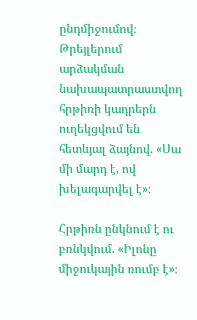ընդմիջումով։ Թրեյլերում արձակման նախապատրաստվող հրթիռի կադրերն ուղեկցվում են հետևյալ ձայնով. «Սա մի մարդ է, ով խելագարվել է»։

Հրթիռն ընկնում է ու բռնկվում. «Իլոնը միջուկային ռումբ է»։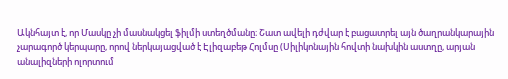Ակնհայտ է, որ Մասկը չի մասնակցել ֆիլմի ստեղծմանը։ Շատ ավելի դժվար է բացատրել այն ծաղրանկարային չարագործ կերպարը, որով ներկայացված է Էլիզաբեթ Հոլմսը (Սիլիկոնային հովտի նախկին աստղը, արյան անալիզների ոլորտում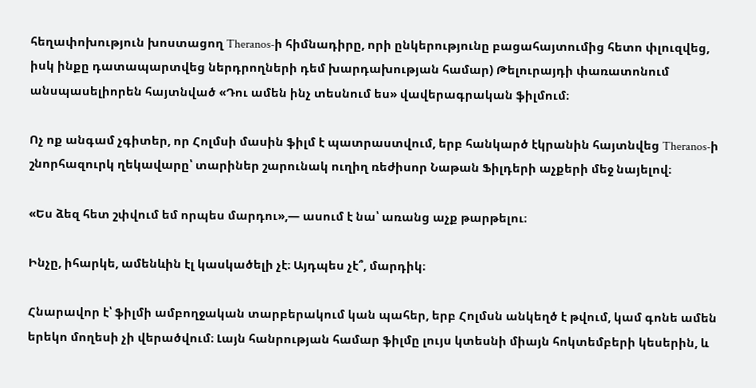հեղափոխություն խոստացող Theranos-ի հիմնադիրը, որի ընկերությունը բացահայտումից հետո փլուզվեց, իսկ ինքը դատապարտվեց ներդրողների դեմ խարդախության համար) Թելուրայդի փառատոնում անսպասելիորեն հայտնված «Դու ամեն ինչ տեսնում ես» վավերագրական ֆիլմում։

Ոչ ոք անգամ չգիտեր, որ Հոլմսի մասին ֆիլմ է պատրաստվում, երբ հանկարծ էկրանին հայտնվեց Theranos-ի շնորհազուրկ ղեկավարը՝ տարիներ շարունակ ուղիղ ռեժիսոր Նաթան Ֆիլդերի աչքերի մեջ նայելով։

«Ես ձեզ հետ շփվում եմ որպես մարդու»,— ասում է նա՝ առանց աչք թարթելու։

Ինչը, իհարկե, ամենևին էլ կասկածելի չէ։ Այդպես չէ՞, մարդիկ։

Հնարավոր է՝ ֆիլմի ամբողջական տարբերակում կան պահեր, երբ Հոլմսն անկեղծ է թվում, կամ գոնե ամեն երեկո մողեսի չի վերածվում։ Լայն հանրության համար ֆիլմը լույս կտեսնի միայն հոկտեմբերի կեսերին, և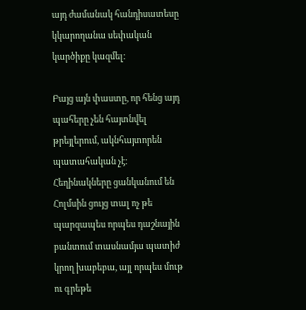այդ ժամանակ հանդիսատեսը կկարողանա սեփական կարծիքը կազմել։

Բայց այն փաստը, որ հենց այդ պահերը չեն հայտնվել թրեյլերում, ակնհայտորեն պատահական չէ։ Հեղինակները ցանկանում են Հոլմսին ցույց տալ ոչ թե պարզապես որպես դաշնային բանտում տասնամյա պատիժ կրող խաբեբա, այլ որպես մութ ու գրեթե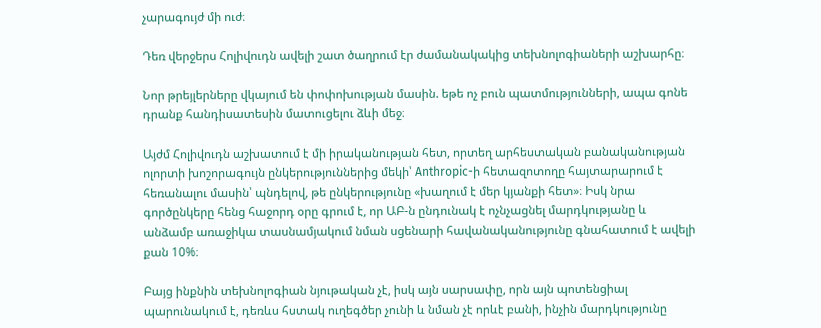չարագույժ մի ուժ։

Դեռ վերջերս Հոլիվուդն ավելի շատ ծաղրում էր ժամանակակից տեխնոլոգիաների աշխարհը։

Նոր թրեյլերները վկայում են փոփոխության մասին. եթե ոչ բուն պատմությունների, ապա գոնե դրանք հանդիսատեսին մատուցելու ձևի մեջ։

Այժմ Հոլիվուդն աշխատում է մի իրականության հետ, որտեղ արհեստական բանականության ոլորտի խոշորագույն ընկերություններից մեկի՝ Anthropic-ի հետազոտողը հայտարարում է հեռանալու մասին՝ պնդելով, թե ընկերությունը «խաղում է մեր կյանքի հետ»։ Իսկ նրա գործընկերը հենց հաջորդ օրը գրում է, որ ԱԲ-ն ընդունակ է ոչնչացնել մարդկությանը և անձամբ առաջիկա տասնամյակում նման սցենարի հավանականությունը գնահատում է ավելի քան 10%։

Բայց ինքնին տեխնոլոգիան նյութական չէ, իսկ այն սարսափը, որն այն պոտենցիալ պարունակում է, դեռևս հստակ ուղեգծեր չունի և նման չէ որևէ բանի, ինչին մարդկությունը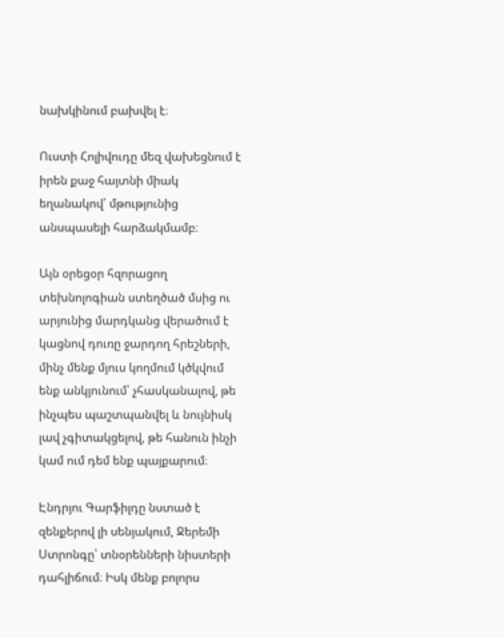նախկինում բախվել է։

Ուստի Հոլիվուդը մեզ վախեցնում է իրեն քաջ հայտնի միակ եղանակով՝ մթությունից անսպասելի հարձակմամբ։

Այն օրեցօր հզորացող տեխնոլոգիան ստեղծած մսից ու արյունից մարդկանց վերածում է կացնով դուռը ջարդող հրեշների, մինչ մենք մյուս կողմում կծկվում ենք անկյունում՝ չհասկանալով, թե ինչպես պաշտպանվել և նույնիսկ լավ չգիտակցելով, թե հանուն ինչի կամ ում դեմ ենք պայքարում։

Էնդրյու Գարֆիլդը նստած է զենքերով լի սենյակում, Ջերեմի Ստրոնգը՝ տնօրենների նիստերի դահլիճում։ Իսկ մենք բոլորս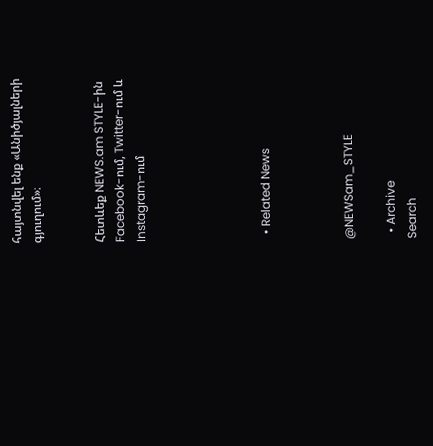հայտնվել ենք «Անիծյալների գյուղում»։


Հետևեք NEWS.am STYLE-ին Facebook-ում, Twitter-ում և Instagram-ում





  • Related News



@NEWSam_STYLE

  • Archive
Search